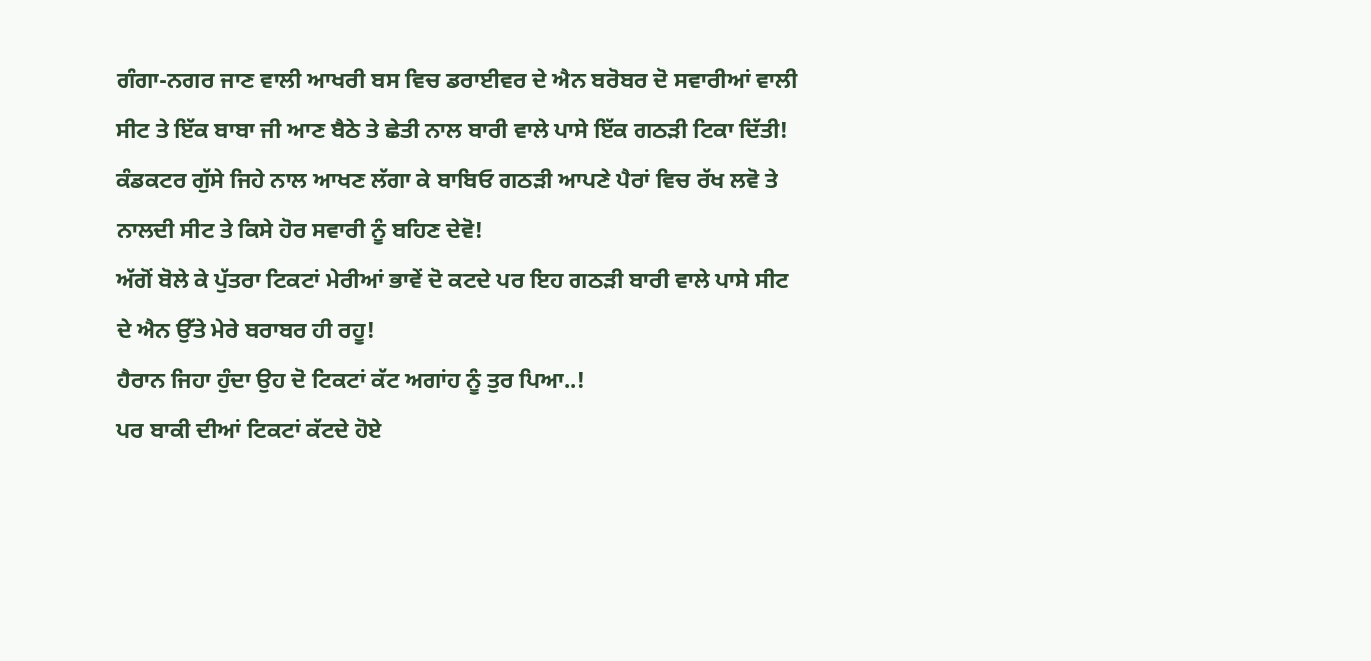ਗੰਗਾ-ਨਗਰ ਜਾਣ ਵਾਲੀ ਆਖਰੀ ਬਸ ਵਿਚ ਡਰਾਈਵਰ ਦੇ ਐਨ ਬਰੋਬਰ ਦੋ ਸਵਾਰੀਆਂ ਵਾਲੀ ਸੀਟ ਤੇ ਇੱਕ ਬਾਬਾ ਜੀ ਆਣ ਬੈਠੇ ਤੇ ਛੇਤੀ ਨਾਲ ਬਾਰੀ ਵਾਲੇ ਪਾਸੇ ਇੱਕ ਗਠੜੀ ਟਿਕਾ ਦਿੱਤੀ!
ਕੰਡਕਟਰ ਗੁੱਸੇ ਜਿਹੇ ਨਾਲ ਆਖਣ ਲੱਗਾ ਕੇ ਬਾਬਿਓ ਗਠੜੀ ਆਪਣੇ ਪੈਰਾਂ ਵਿਚ ਰੱਖ ਲਵੋ ਤੇ ਨਾਲਦੀ ਸੀਟ ਤੇ ਕਿਸੇ ਹੋਰ ਸਵਾਰੀ ਨੂੰ ਬਹਿਣ ਦੇਵੋ!
ਅੱਗੋਂ ਬੋਲੇ ਕੇ ਪੁੱਤਰਾ ਟਿਕਟਾਂ ਮੇਰੀਆਂ ਭਾਵੇਂ ਦੋ ਕਟਦੇ ਪਰ ਇਹ ਗਠੜੀ ਬਾਰੀ ਵਾਲੇ ਪਾਸੇ ਸੀਟ ਦੇ ਐਨ ਉੱਤੇ ਮੇਰੇ ਬਰਾਬਰ ਹੀ ਰਹੂ!
ਹੈਰਾਨ ਜਿਹਾ ਹੁੰਦਾ ਉਹ ਦੋ ਟਿਕਟਾਂ ਕੱਟ ਅਗਾਂਹ ਨੂੰ ਤੁਰ ਪਿਆ..!
ਪਰ ਬਾਕੀ ਦੀਆਂ ਟਿਕਟਾਂ ਕੱਟਦੇ ਹੋਏ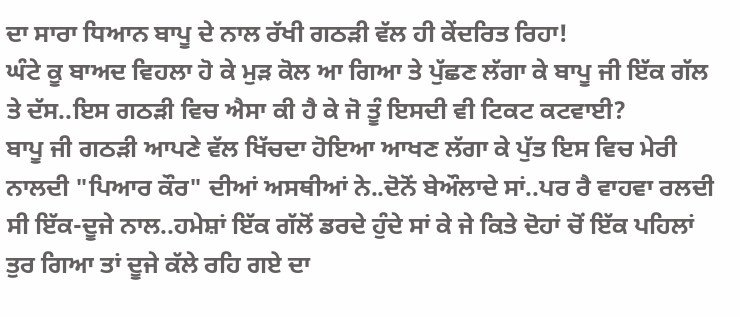ਦਾ ਸਾਰਾ ਧਿਆਨ ਬਾਪੂ ਦੇ ਨਾਲ ਰੱਖੀ ਗਠੜੀ ਵੱਲ ਹੀ ਕੇਂਦਰਿਤ ਰਿਹਾ!
ਘੰਟੇ ਕੂ ਬਾਅਦ ਵਿਹਲਾ ਹੋ ਕੇ ਮੁੜ ਕੋਲ ਆ ਗਿਆ ਤੇ ਪੁੱਛਣ ਲੱਗਾ ਕੇ ਬਾਪੂ ਜੀ ਇੱਕ ਗੱਲ ਤੇ ਦੱਸ..ਇਸ ਗਠੜੀ ਵਿਚ ਐਸਾ ਕੀ ਹੈ ਕੇ ਜੋ ਤੂੰ ਇਸਦੀ ਵੀ ਟਿਕਟ ਕਟਵਾਈ?
ਬਾਪੂ ਜੀ ਗਠੜੀ ਆਪਣੇ ਵੱਲ ਖਿੱਚਦਾ ਹੋਇਆ ਆਖਣ ਲੱਗਾ ਕੇ ਪੁੱਤ ਇਸ ਵਿਚ ਮੇਰੀ ਨਾਲਦੀ "ਪਿਆਰ ਕੌਰ" ਦੀਆਂ ਅਸਥੀਆਂ ਨੇ..ਦੋਨੋਂ ਬੇਔਲਾਦੇ ਸਾਂ..ਪਰ ਰੈ ਵਾਹਵਾ ਰਲਦੀ ਸੀ ਇੱਕ-ਦੂਜੇ ਨਾਲ..ਹਮੇਸ਼ਾਂ ਇੱਕ ਗੱਲੋਂ ਡਰਦੇ ਹੁੰਦੇ ਸਾਂ ਕੇ ਜੇ ਕਿਤੇ ਦੋਹਾਂ ਚੋਂ ਇੱਕ ਪਹਿਲਾਂ ਤੁਰ ਗਿਆ ਤਾਂ ਦੂਜੇ ਕੱਲੇ ਰਹਿ ਗਏ ਦਾ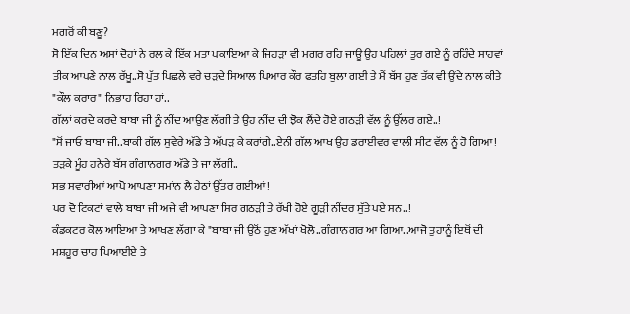ਮਗਰੋਂ ਕੀ ਬਣੂ?
ਸੋ ਇੱਕ ਦਿਨ ਅਸਾਂ ਦੋਹਾਂ ਨੇ ਰਲ ਕੇ ਇੱਕ ਮਤਾ ਪਕਾਇਆ ਕੇ ਜਿਹੜਾ ਵੀ ਮਗਰ ਰਹਿ ਜਾਊ ਉਹ ਪਹਿਲਾਂ ਤੁਰ ਗਏ ਨੂੰ ਰਹਿੰਦੇ ਸਾਹਵਾਂ ਤੀਕ ਆਪਣੇ ਨਾਲ ਰੱਖੂ..ਸੋ ਪੁੱਤ ਪਿਛਲੇ ਵਰੇ ਚੜਦੇ ਸਿਆਲ ਪਿਆਰ ਕੌਰ ਫਤਹਿ ਬੁਲਾ ਗਈ ਤੇ ਮੈਂ ਬੱਸ ਹੁਣ ਤੱਕ ਵੀ ਉਂਦੇ ਨਾਲ ਕੀਤੇ "ਕੌਲ ਕਰਾਰ" ਨਿਭਾਹ ਰਿਹਾ ਹਾਂ..
ਗੱਲਾਂ ਕਰਦੇ ਕਰਦੇ ਬਾਬਾ ਜੀ ਨੂੰ ਨੀਂਦ ਆਉਣ ਲੱਗੀ ਤੇ ਉਹ ਨੀਂਦ ਦੀ ਝੋਕ ਲੈਂਦੇ ਹੋਏ ਗਠੜੀ ਵੱਲ ਨੂੰ ਉੱਲਰ ਗਏ..!
"ਸੋਂ ਜਾਓ ਬਾਬਾ ਜੀ..ਬਾਕੀ ਗੱਲ ਸੁਵੇਰੇ ਅੱਡੇ ਤੇ ਅੱਪੜ ਕੇ ਕਰਾਂਗੇ..ਏਨੀ ਗੱਲ ਆਖ ਉਹ ਡਰਾਈਵਰ ਵਾਲੀ ਸੀਟ ਵੱਲ ਨੂੰ ਹੋ ਗਿਆ!
ਤੜਕੇ ਮੂੰਹ ਹਨੇਰੇ ਬੱਸ ਗੰਗਾਨਗਰ ਅੱਡੇ ਤੇ ਜਾ ਲੱਗੀ..
ਸਭ ਸਵਾਰੀਆਂ ਆਪੋ ਆਪਣਾ ਸਮਾਂਨ ਲੈ ਹੇਠਾਂ ਉੱਤਰ ਗਈਆਂ!
ਪਰ ਦੋ ਟਿਕਟਾਂ ਵਾਲੇ ਬਾਬਾ ਜੀ ਅਜੇ ਵੀ ਆਪਣਾ ਸਿਰ ਗਠੜੀ ਤੇ ਰੱਖੀ ਹੋਏ ਗੂੜੀ ਨੀਂਦਰ ਸੁੱਤੇ ਪਏ ਸਨ..!
ਕੰਡਕਟਰ ਕੋਲ ਆਇਆ ਤੇ ਆਖਣ ਲੱਗਾ ਕੇ "ਬਾਬਾ ਜੀ ਉਠੋਂ ਹੁਣ ਅੱਖਾਂ ਖੋਲੋ..ਗੰਗਾਨਗਰ ਆ ਗਿਆ..ਆਜੋ ਤੁਹਾਨੂੰ ਇਥੋਂ ਦੀ ਮਸ਼ਹੂਰ ਚਾਹ ਪਿਆਈਏ ਤੇ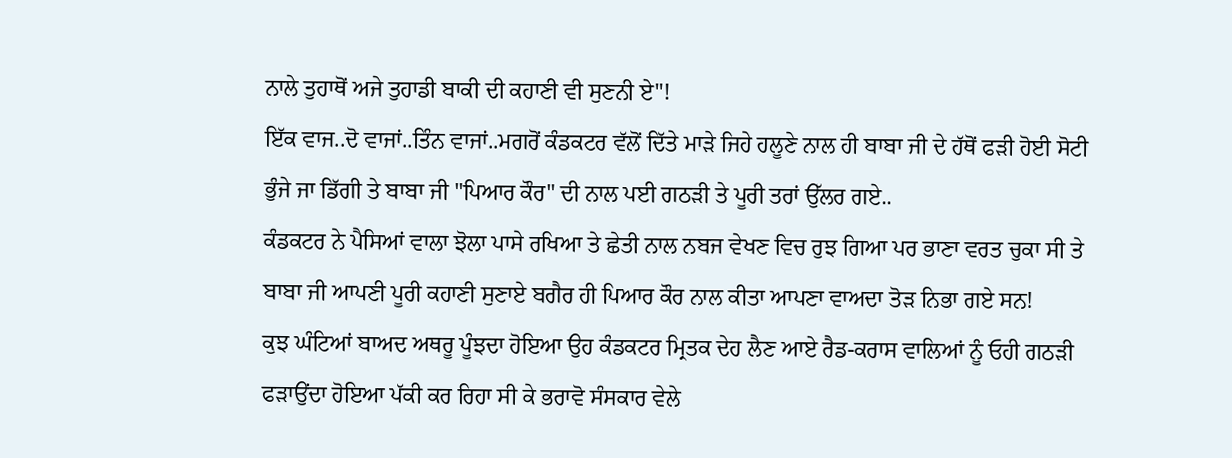ਨਾਲੇ ਤੁਹਾਥੋਂ ਅਜੇ ਤੁਹਾਡੀ ਬਾਕੀ ਦੀ ਕਹਾਣੀ ਵੀ ਸੁਣਨੀ ਏ"!
ਇੱਕ ਵਾਜ..ਦੋ ਵਾਜਾਂ..ਤਿੰਨ ਵਾਜਾਂ..ਮਗਰੋਂ ਕੰਡਕਟਰ ਵੱਲੋਂ ਦਿੱਤੇ ਮਾੜੇ ਜਿਹੇ ਹਲੂਣੇ ਨਾਲ ਹੀ ਬਾਬਾ ਜੀ ਦੇ ਹੱਥੋਂ ਫੜੀ ਹੋਈ ਸੋਟੀ ਭੁੰਜੇ ਜਾ ਡਿੱਗੀ ਤੇ ਬਾਬਾ ਜੀ "ਪਿਆਰ ਕੌਰ" ਦੀ ਨਾਲ ਪਈ ਗਠੜੀ ਤੇ ਪੂਰੀ ਤਰਾਂ ਉੱਲਰ ਗਏ..
ਕੰਡਕਟਰ ਨੇ ਪੈਸਿਆਂ ਵਾਲਾ ਝੋਲਾ ਪਾਸੇ ਰਖਿਆ ਤੇ ਛੇਤੀ ਨਾਲ ਨਬਜ ਵੇਖਣ ਵਿਚ ਰੁਝ ਗਿਆ ਪਰ ਭਾਣਾ ਵਰਤ ਚੁਕਾ ਸੀ ਤੇ ਬਾਬਾ ਜੀ ਆਪਣੀ ਪੂਰੀ ਕਹਾਣੀ ਸੁਣਾਏ ਬਗੈਰ ਹੀ ਪਿਆਰ ਕੌਰ ਨਾਲ ਕੀਤਾ ਆਪਣਾ ਵਾਅਦਾ ਤੋੜ ਨਿਭਾ ਗਏ ਸਨ!
ਕੁਝ ਘੰਟਿਆਂ ਬਾਅਦ ਅਥਰੂ ਪੂੰਝਦਾ ਹੋਇਆ ਉਹ ਕੰਡਕਟਰ ਮ੍ਰਿਤਕ ਦੇਹ ਲੈਣ ਆਏ ਰੈਡ-ਕਰਾਸ ਵਾਲਿਆਂ ਨੂੰ ਓਹੀ ਗਠੜੀ ਫੜਾਉਂਦਾ ਹੋਇਆ ਪੱਕੀ ਕਰ ਰਿਹਾ ਸੀ ਕੇ ਭਰਾਵੋ ਸੰਸਕਾਰ ਵੇਲੇ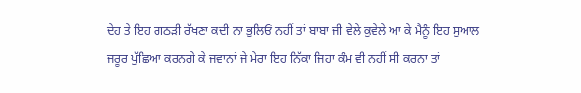ਦੇਹ ਤੇ ਇਹ ਗਠੜੀ ਰੱਖਣਾ ਕਦੀ ਨਾ ਭੁਲਿਓਂ ਨਹੀਂ ਤਾਂ ਬਾਬਾ ਜੀ ਵੇਲੇ ਕੁਵੇਲੇ ਆ ਕੇ ਮੈਨੂੰ ਇਹ ਸੁਆਲ ਜਰੂਰ ਪੁੱਛਿਆ ਕਰਨਗੇ ਕੇ ਜਵਾਨਾਂ ਜੇ ਮੇਰਾ ਇਹ ਨਿੱਕਾ ਜਿਹਾ ਕੰਮ ਵੀ ਨਹੀਂ ਸੀ ਕਰਨਾ ਤਾਂ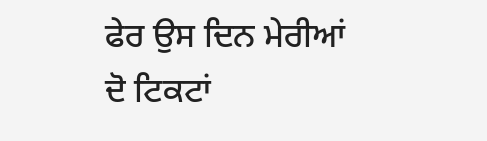ਫੇਰ ਉਸ ਦਿਨ ਮੇਰੀਆਂ ਦੋ ਟਿਕਟਾਂ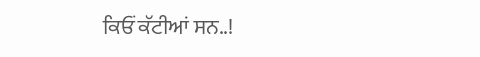ਕਿਓਂ ਕੱਟੀਆਂ ਸਨ..!